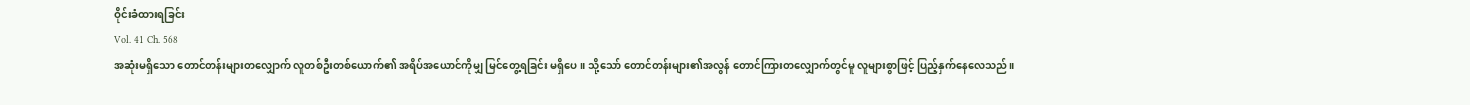ဝိုင်းခံထားရခြင်း
Vol. 41 Ch. 568
အဆုံးမရှိသော တောင်တန်းများတလျှောက် လူတစ်ဦးတစ်ယောက်၏ အရိပ်အယောင်ကိုမျှ မြင်တွေ့ရခြင်း မရှိပေ။ သို့သော် တောင်တန်းများ၏အလွန် တောင်ကြားတလျှောက်တွင်မူ လူများစွာဖြင့် ပြည့်နှက်နေလေသည်။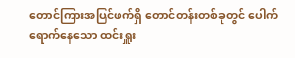တောင်ကြားအပြင်ဖက်ရှိ တောင်တန်းတစ်ခုတွင် ပေါက်ရောက်နေသော ထင်းရှူး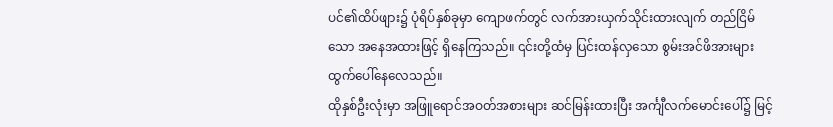ပင်၏ထိပ်ဖျား၌ ပုံရိပ်နှစ်ခုမှာ ကျောဖက်တွင် လက်အားယှက်သိုင်းထားလျက် တည်ငြိမ်သော အနေအထားဖြင့် ရှိနေကြသည်။ ၎င်းတို့ထံမှ ပြင်းထန်လှသော စွမ်းအင်ဖိအားများ ထွက်ပေါ်နေလေသည်။
ထိုနှစ်ဦးလုံးမှာ အဖြူရောင်အဝတ်အစားများ ဆင်မြန်းထားပြီး အင်္ကျီလက်မောင်းပေါ်၌ မြင့်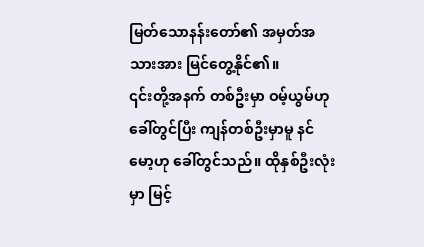မြတ်သောနန်းတော်၏ အမှတ်အသားအား မြင်တွေ့နိုင်၏။
၎င်းတို့အနက် တစ်ဦးမှာ ဝမ့်ယွမ်ဟုခေါ်တွင်ပြီး ကျန်တစ်ဦးမှာမူ နင်မော့ဟု ခေါ်တွင်သည်။ ထိုနှစ်ဦးလုံးမှာ မြင့်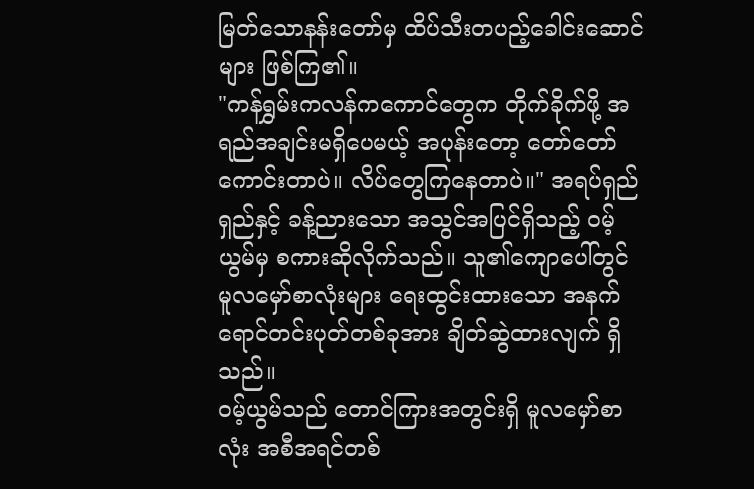မြတ်သောနန်းတော်မှ ထိပ်သီးတပည့်ခေါင်းဆောင်များ ဖြစ်ကြ၏။
"ကန်ရွှမ်းကလန်ကကောင်တွေက တိုက်ခိုက်ဖို့ အရည်အချင်းမရှိပေမယ့် အပုန်းတော့ တော်တော်ကောင်းတာပဲ။ လိပ်တွေကြနေတာပဲ။" အရပ်ရှည်ရှည်နှင့် ခန့်ညားသော အသွင်အပြင်ရှိသည့် ဝမ့်ယွမ်မှ စကားဆိုလိုက်သည်။ သူ၏ကျောပေါ်တွင် မူလမှော်စာလုံးများ ရေးထွင်းထားသော အနက်ရောင်တင်းပုတ်တစ်ခုအား ချိတ်ဆွဲထားလျက် ရှိသည်။
ဝမ့်ယွမ်သည် တောင်ကြားအတွင်းရှိ မူလမှော်စာလုံး အစီအရင်တစ်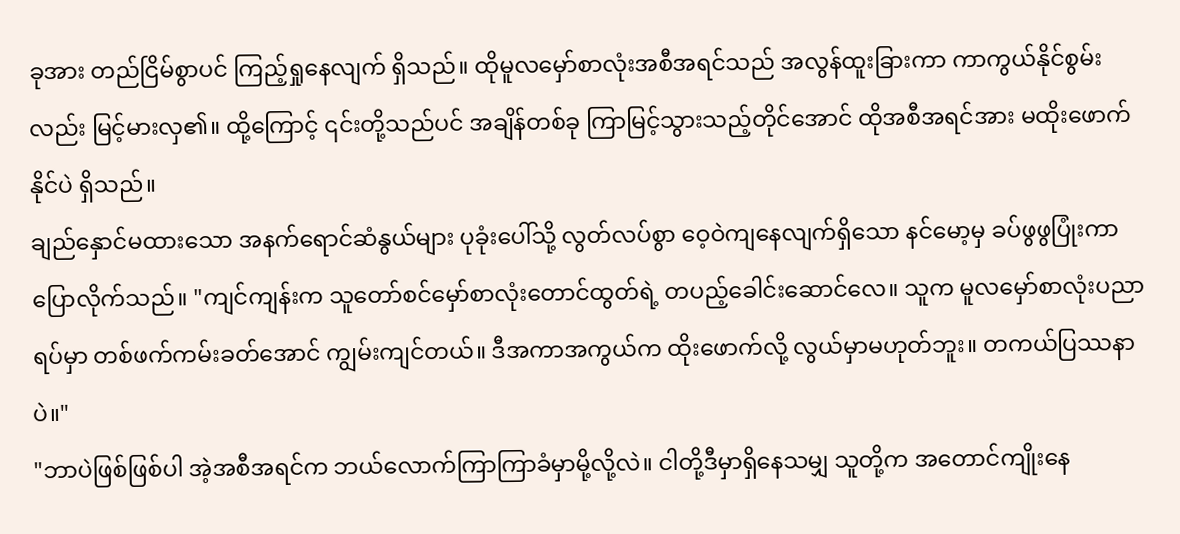ခုအား တည်ငြိမ်စွာပင် ကြည့်ရှုနေလျက် ရှိသည်။ ထိုမူလမှော်စာလုံးအစီအရင်သည် အလွန်ထူးခြားကာ ကာကွယ်နိုင်စွမ်းလည်း မြင့်မားလှ၏။ ထို့ကြောင့် ၎င်းတို့သည်ပင် အချိန်တစ်ခု ကြာမြင့်သွားသည့်တိုင်အောင် ထိုအစီအရင်အား မထိုးဖောက်နိုင်ပဲ ရှိသည်။
ချည်နှောင်မထားသော အနက်ရောင်ဆံနွယ်များ ပုခုံးပေါ်သို့ လွတ်လပ်စွာ ဝေ့ဝဲကျနေလျက်ရှိသော နင်မော့မှ ခပ်ဖွဖွပြုံးကာ ပြောလိုက်သည်။ "ကျင်ကျန်းက သူတော်စင်မှော်စာလုံးတောင်ထွတ်ရဲ့ တပည့်ခေါင်းဆောင်လေ။ သူက မူလမှော်စာလုံးပညာရပ်မှာ တစ်ဖက်ကမ်းခတ်အောင် ကျွမ်းကျင်တယ်။ ဒီအကာအကွယ်က ထိုးဖောက်လို့ လွယ်မှာမဟုတ်ဘူး။ တကယ်ပြဿနာပဲ။"
"ဘာပဲဖြစ်ဖြစ်ပါ အဲ့အစီအရင်က ဘယ်လောက်ကြာကြာခံမှာမို့လို့လဲ။ ငါတို့ဒီမှာရှိနေသမျှ သူတို့က အတောင်ကျိုးနေ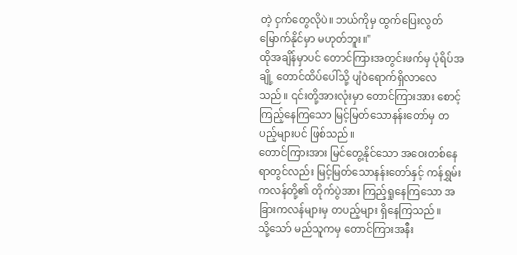တဲ့ ငှက်တွေလိုပဲ။ ဘယ်ကိုမှ ထွက်ပြေးလွတ်မြောက်နိုင်မှာ မဟုတ်ဘူး။"
ထိုအချိန်မှာပင် တောင်ကြားအတွင်းဖက်မှ ပုံရိပ်အချို့ တောင်ထိပ်ပေါ်သို့ ပျံဝဲရောက်ရှိလာလေသည်။ ၎င်းတို့အားလုံးမှာ တောင်ကြားအား စောင့်ကြည့်နေကြသော မြင့်မြတ်သောနန်းတော်မှ တပည့်များပင် ဖြစ်သည်။
တောင်ကြားအား မြင်တွေ့နိုင်သော အဝေးတစ်နေရာတွင်လည်း မြင့်မြတ်သောနန်းတော်နှင့် ကန်ရွှမ်းကလန်တို့၏ တိုက်ပွဲအား ကြည့်ရှုနေကြသော အခြားကလန်များမှ တပည့်များ ရှိနေကြသည်။
သို့သော် မည်သူကမှ တောင်ကြားအနီး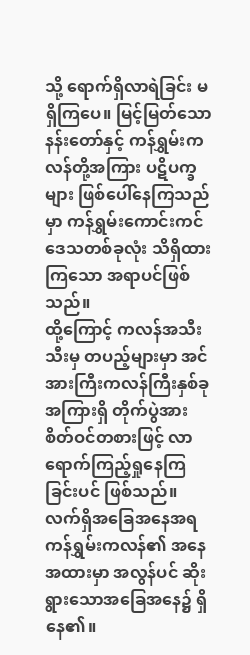သို့ ရောက်ရှိလာရဲခြင်း မရှိကြပေ။ မြင့်မြတ်သောနန်းတော်နှင့် ကန်ရွှမ်းကလန်တို့အကြား ပဋိပက္ခများ ဖြစ်ပေါ်နေကြသည်မှာ ကန်ရွှမ်းကောင်းကင်ဒေသတစ်ခုလုံး သိရှိထားကြသော အရာပင်ဖြစ်သည်။
ထို့ကြောင့် ကလန်အသီးသီးမှ တပည့်များမှာ အင်အားကြီးကလန်ကြီးနှစ်ခုအကြားရှိ တိုက်ပွဲအား စိတ်ဝင်တစားဖြင့် လာရောက်ကြည့်ရှုနေကြခြင်းပင် ဖြစ်သည်။ လက်ရှိအခြေအနေအရ ကန်ရွှမ်းကလန်၏ အနေအထားမှာ အလွန်ပင် ဆိုးရွားသောအခြေအနေ၌ ရှိနေ၏။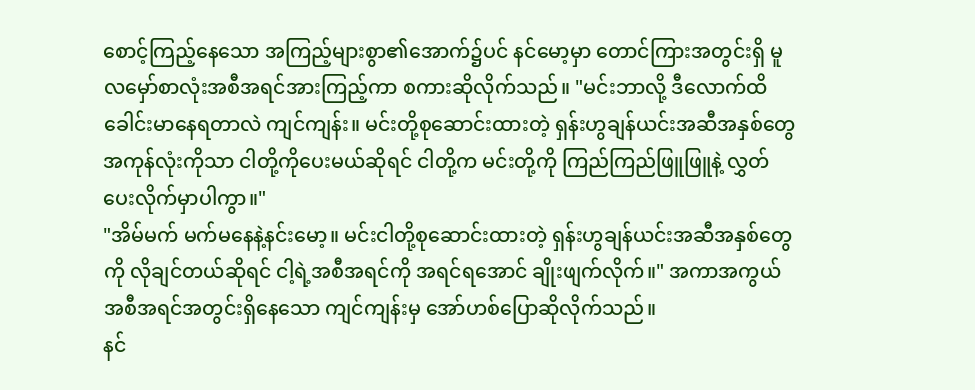စောင့်ကြည့်နေသော အကြည့်များစွာ၏အောက်၌ပင် နင်မော့မှာ တောင်ကြားအတွင်းရှိ မူလမှော်စာလုံးအစီအရင်အားကြည့်ကာ စကားဆိုလိုက်သည်။ "မင်းဘာလို့ ဒီလောက်ထိ ခေါင်းမာနေရတာလဲ ကျင်ကျန်း။ မင်းတို့စုဆောင်းထားတဲ့ ရှန်းဟွချန်ယင်းအဆီအနှစ်တွေအကုန်လုံးကိုသာ ငါတို့ကိုပေးမယ်ဆိုရင် ငါတို့က မင်းတို့ကို ကြည်ကြည်ဖြူဖြူနဲ့ လွှတ်ပေးလိုက်မှာပါကွာ။"
"အိမ်မက် မက်မနေနဲ့နင်းမော့။ မင်းငါတို့စုဆောင်းထားတဲ့ ရှန်းဟွချန်ယင်းအဆီအနှစ်တွေကို လိုချင်တယ်ဆိုရင် ငါ့ရဲ့အစီအရင်ကို အရင်ရအောင် ချိုးဖျက်လိုက်။" အကာအကွယ်အစီအရင်အတွင်းရှိနေသော ကျင်ကျန်းမှ အော်ဟစ်ပြောဆိုလိုက်သည်။
နင်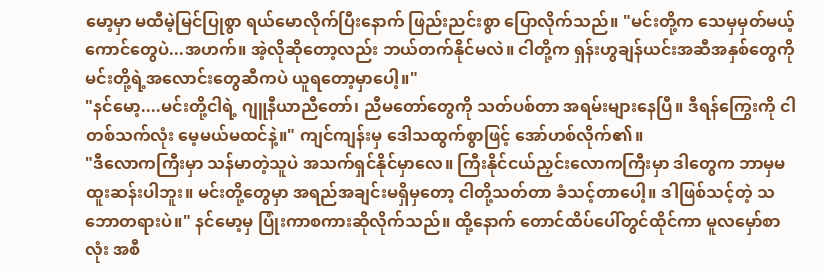မော့မှာ မထီမဲ့မြင်ပြုစွာ ရယ်မောလိုက်ပြီးနောက် ဖြည်းညင်းစွာ ပြောလိုက်သည်။ "မင်းတို့က သေမှမှတ်မယ့်ကောင်တွေပဲ...အဟက်။ အဲ့လိုဆိုတော့လည်း ဘယ်တက်နိုင်မလဲ။ ငါတို့က ရှန်းဟွချန်ယင်းအဆီအနှစ်တွေကို မင်းတို့ရဲ့အလောင်းတွေဆီကပဲ ယူရတော့မှာပေါ့။"
"နင်မော့....မင်းတို့ငါရဲ့ ဂျူနီယာညီတော်၊ ညီမတော်တွေကို သတ်ပစ်တာ အရမ်းများနေပြီ။ ဒီရန်ကြွေးကို ငါတစ်သက်လုံး မေ့မယ်မထင်နဲ့။" ကျင်ကျန်းမှ ဒေါသထွက်စွာဖြင့် အော်ဟစ်လိုက်၏။
"ဒီလောကကြီးမှာ သန်မာတဲ့သူပဲ အသက်ရှင်နိုင်မှာလေ။ ကြီးနိုင်ငယ်ညှင်းလောကကြီးမှာ ဒါတွေက ဘာမှမထူးဆန်းပါဘူး။ မင်းတို့တွေမှာ အရည်အချင်းမရှိမှတော့ ငါတို့သတ်တာ ခံသင့်တာပေါ့။ ဒါဖြစ်သင့်တဲ့ သဘောတရားပဲ။" နင်မော့မှ ပြုံးကာစကားဆိုလိုက်သည်။ ထို့နောက် တောင်ထိပ်ပေါ်တွင်ထိုင်ကာ မူလမှော်စာလုံး အစီ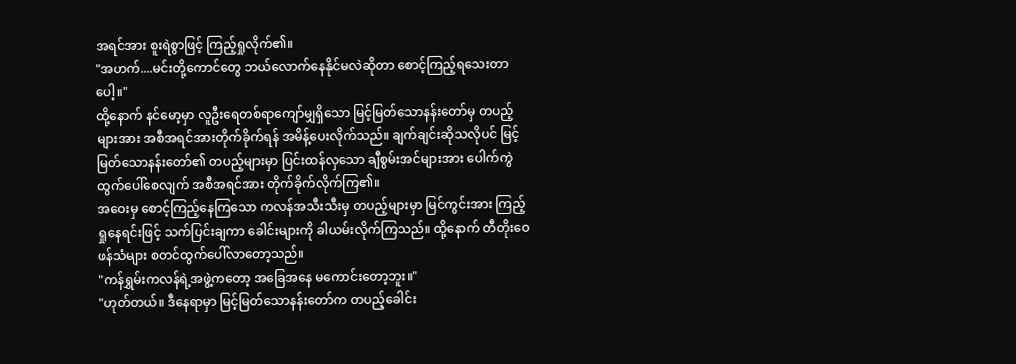အရင်အား စူးရဲစွာဖြင့် ကြည့်ရှုလိုက်၏။
"အဟက်....မင်းတို့ကောင်တွေ ဘယ်လောက်နေနိုင်မလဲဆိုတာ စောင့်ကြည့်ရသေးတာပေါ့။"
ထို့နောက် နင်မော့မှာ လူဦးရေတစ်ရာကျော်မျှရှိသော မြင့်မြတ်သောနန်းတော်မှ တပည့်များအား အစီအရင်အားတိုက်ခိုက်ရန် အမိန့်ပေးလိုက်သည်။ ချက်ချင်းဆိုသလိုပင် မြင့်မြတ်သောနန်းတော်၏ တပည့်များမှာ ပြင်းထန်လှသော ချီစွမ်းအင်များအား ပေါက်ကွဲထွက်ပေါ်စေလျက် အစီအရင်အား တိုက်ခိုက်လိုက်ကြ၏။
အဝေးမှ စောင့်ကြည့်နေကြသော ကလန်အသီးသီးမှ တပည့်များမှာ မြင်ကွင်းအား ကြည့်ရှုနေရင်းဖြင့် သက်ပြင်းချကာ ခေါင်းများကို ခါယမ်းလိုက်ကြသည်။ ထို့နောက် တီတိုးဝေဖန်သံများ စတင်ထွက်ပေါ်လာတော့သည်။
"ကန်ရွှမ်းကလန်ရဲ့အဖွဲ့ကတော့ အခြေအနေ မကောင်းတော့ဘူး။"
"ဟုတ်တယ်။ ဒီနေရာမှာ မြင့်မြတ်သောနန်းတော်က တပည့်ခေါင်း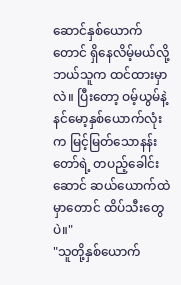ဆောင်နှစ်ယောက်တောင် ရှိနေလိမ့်မယ်လို့ ဘယ်သူက ထင်ထားမှာလဲ။ ပြီးတော့ ဝမ့်ယွမ်နဲ့ နင်မော့နှစ်ယောက်လုံးက မြင့်မြတ်သောနန်းတော်ရဲ့ တပည့်ခေါင်းဆောင် ဆယ်ယောက်ထဲမှာတောင် ထိပ်သီးတွေပဲ။"
"သူတို့နှစ်ယောက်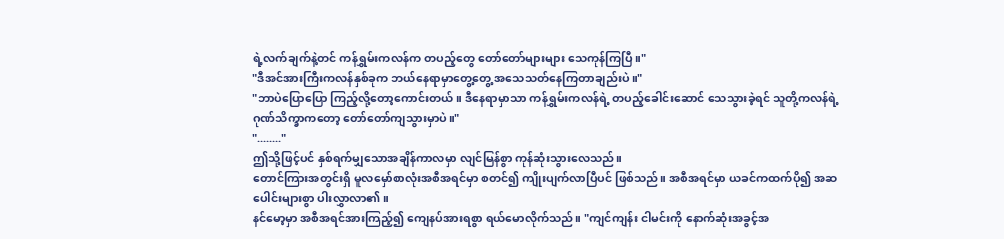ရဲ့လက်ချက်နဲ့တင် ကန်ရွှမ်းကလန်က တပည့်တွေ တော်တော်များများ သေကုန်ကြပြီ။"
"ဒီအင်အားကြီးကလန်နှစ်ခုက ဘယ်နေရာမှာတွေ့တွေ့ အသေသတ်နေကြတာချည်းပဲ။"
"ဘာပဲပြောပြော ကြည့်လို့တော့ကောင်းတယ်။ ဒီနေရာမှာသာ ကန်ရွှမ်းကလန်ရဲ့ တပည့်ခေါင်းဆောင် သေသွားခဲ့ရင် သူတို့ကလန်ရဲ့ ဂုဏ်သိက္ခာကတော့ တော်တော်ကျသွားမှာပဲ။"
"........"
ဤသို့ဖြင့်ပင် နှစ်ရက်မျှသောအချိန်ကာလမှာ လျင်မြန်စွာ ကုန်ဆုံးသွားလေသည်။
တောင်ကြားအတွင်းရှိ မူလမှော်စာလုံးအစီအရင်မှာ စတင်၍ ကျိုးပျက်လာပြီပင် ဖြစ်သည်။ အစီအရင်မှာ ယခင်ကထက်ပို၍ အဆပေါင်းများစွာ ပါးလွှာလာ၏။
နင်မော့မှာ အစီအရင်အားကြည့်၍ ကျေနပ်အားရစွာ ရယ်မောလိုက်သည်။ "ကျင်ကျန်း ငါမင်းကို နောက်ဆုံးအခွင့်အ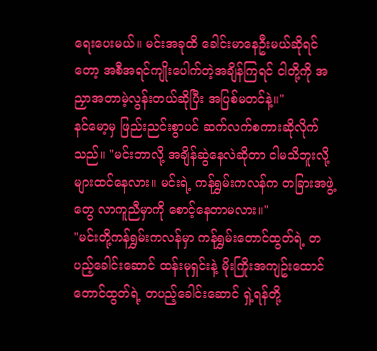ရေးပေးမယ်။ မင်းအခုထိ ခေါင်းမာနေဦးမယ်ဆိုရင်တော့ အစီအရင်ကျိုးပေါက်တဲ့အချိန်ကြရင် ငါတို့ကို အညှာအတာမဲ့လွန်းတယ်ဆိုပြီး အပြစ်မတင်နဲ့။"
နင်မော့မှ ဖြည်းညင်းစွာပင် ဆက်လက်စကားဆိုလိုက်သည်။ "မင်းဘာလို့ အချိန်ဆွဲနေလဲဆိုတာ ငါမသိဘူးလို့များထင်နေလား။ မင်းရဲ့ ကန်ရွှမ်းကလန်က တခြားအဖွဲ့တွေ လာကူညီမှာကို စောင့်နေတာမလား။"
"မင်းတို့ကန်ရွှမ်းကလန်မှာ ကန်ရွှမ်းတောင်ထွတ်ရဲ့ တပည့်ခေါင်းဆောင် ထန်းမုရှင်းနဲ့ မိုးကြိုးအကျဥ်းထောင်တောင်ထွတ်ရဲ့ တပည့်ခေါင်းဆောင် ရှဲ့ရန်တို့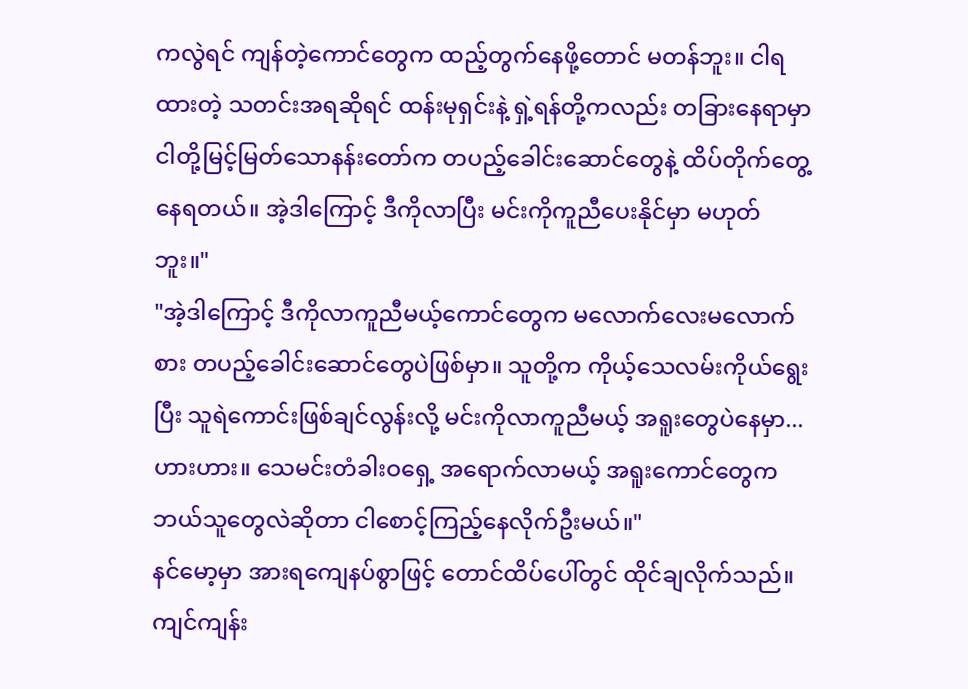ကလွဲရင် ကျန်တဲ့ကောင်တွေက ထည့်တွက်နေဖို့တောင် မတန်ဘူး။ ငါရထားတဲ့ သတင်းအရဆိုရင် ထန်းမုရှင်းနဲ့ ရှဲ့ရန်တို့ကလည်း တခြားနေရာမှာ ငါတို့မြင့်မြတ်သောနန်းတော်က တပည့်ခေါင်းဆောင်တွေနဲ့ ထိပ်တိုက်တွေ့နေရတယ်။ အဲ့ဒါကြောင့် ဒီကိုလာပြီး မင်းကိုကူညီပေးနိုင်မှာ မဟုတ်ဘူး။"
"အဲ့ဒါကြောင့် ဒီကိုလာကူညီမယ့်ကောင်တွေက မလောက်လေးမလောက်စား တပည့်ခေါင်းဆောင်တွေပဲဖြစ်မှာ။ သူတို့က ကိုယ့်သေလမ်းကိုယ်ရွေးပြီး သူရဲကောင်းဖြစ်ချင်လွန်းလို့ မင်းကိုလာကူညီမယ့် အရူးတွေပဲနေမှာ...ဟားဟား။ သေမင်းတံခါးဝရှေ့ အရောက်လာမယ့် အရူးကောင်တွေက ဘယ်သူတွေလဲဆိုတာ ငါစောင့်ကြည့်နေလိုက်ဦးမယ်။"
နင်မော့မှာ အားရကျေနပ်စွာဖြင့် တောင်ထိပ်ပေါ်တွင် ထိုင်ချလိုက်သည်။ ကျင်ကျန်း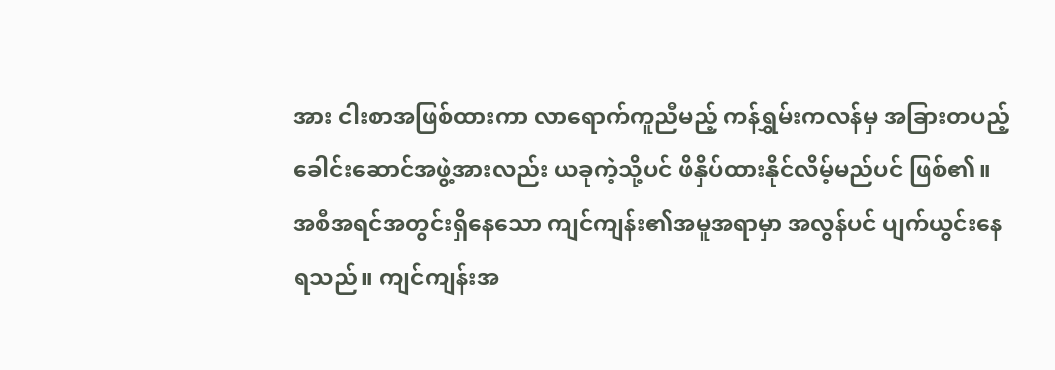အား ငါးစာအဖြစ်ထားကာ လာရောက်ကူညီမည့် ကန်ရွှမ်းကလန်မှ အခြားတပည့်ခေါင်းဆောင်အဖွဲ့အားလည်း ယခုကဲ့သို့ပင် ဖိနှိပ်ထားနိုင်လိမ့်မည်ပင် ဖြစ်၏။
အစီအရင်အတွင်းရှိနေသော ကျင်ကျန်း၏အမူအရာမှာ အလွန်ပင် ပျက်ယွင်းနေရသည်။ ကျင်ကျန်းအ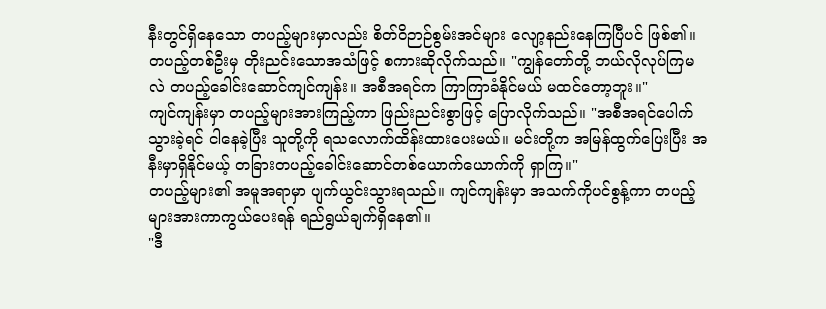နီးတွင်ရှိနေသော တပည့်များမှာလည်း စိတ်ဝိဉာဉ်စွမ်းအင်များ လျော့နည်းနေကြပြီပင် ဖြစ်၏။
တပည့်တစ်ဦးမှ တိုးညင်းသောအသံဖြင့် စကားဆိုလိုက်သည်။ "ကျွန်တော်တို့ ဘယ်လိုလုပ်ကြမလဲ တပည့်ခေါင်းဆောင်ကျင်ကျန်း။ အစီအရင်က ကြာကြာခံနိုင်မယ် မထင်တော့ဘူး။"
ကျင်ကျန်းမှာ တပည့်များအားကြည့်ကာ ဖြည်းညင်းစွာဖြင့် ပြောလိုက်သည်။ "အစီအရင်ပေါက်သွားခဲ့ရင် ငါနေခဲ့ပြီး သူတို့ကို ရသလောက်ထိန်းထားပေးမယ်။ မင်းတို့က အမြန်ထွက်ပြေးပြီး အနီးမှာရှိနိုင်မယ့် တခြားတပည့်ခေါင်းဆောင်တစ်ယောက်ယောက်ကို ရှာကြ။"
တပည့်များ၏ အမူအရာမှာ ပျက်ယွင်းသွားရသည်။ ကျင်ကျန်းမှာ အသက်ကိုပင်စွန့်ကာ တပည့်များအားကာကွယ်ပေးရန် ရည်ရွယ်ချက်ရှိနေ၏။
"ဒီ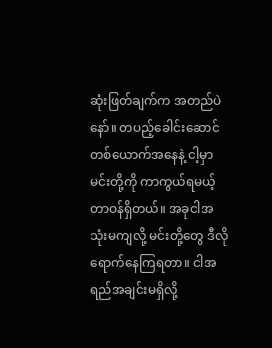ဆုံးဖြတ်ချက်က အတည်ပဲနော်။ တပည့်ခေါင်းဆောင် တစ်ယောက်အနေနဲ့ ငါ့မှာမင်းတို့ကို ကာကွယ်ရမယ့် တာဝန်ရှိတယ်။ အခုငါအသုံးမကျလို့ မင်းတို့တွေ ဒီလိုရောက်နေကြရတာ။ ငါအရည်အချင်းမရှိလို့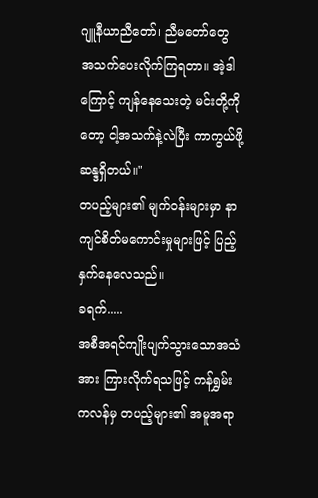ဂျူနီယာညီတော်၊ ညီမတော်တွေ အသက်ပေးလိုက်ကြရတာ။ အဲ့ဒါကြောင့် ကျန်နေသေးတဲ့ မင်းတို့ကိုတော့ ငါ့အသက်နဲ့လဲပြီး ကာကွယ်ဖို့ ဆန္ဒရှိတယ်။"
တပည့်များ၏ မျက်ဝန်းများမှာ နာကျင်စိတ်မကောင်းမှုများဖြင့် ပြည့်နှက်နေလေသည်။
ခရက်.....
အစီအရင်ကျိုးပျက်သွားသောအသံအား ကြားလိုက်ရသဖြင့် ကန်ရွှမ်းကလန်မှ တပည့်များ၏ အမူအရာ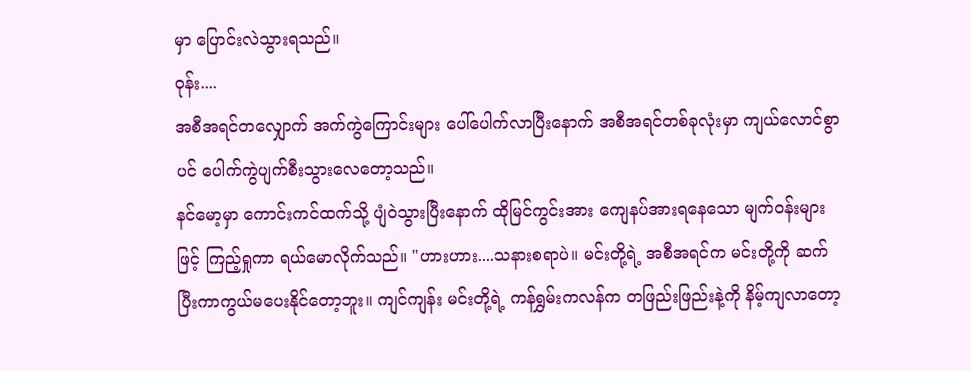မှာ ပြောင်းလဲသွားရသည်။
ဝုန်း....
အစီအရင်တလျှောက် အက်ကွဲကြောင်းများ ပေါ်ပေါက်လာပြီးနောက် အစီအရင်တစ်ခုလုံးမှာ ကျယ်လောင်စွာပင် ပေါက်ကွဲပျက်စီးသွားလေတော့သည်။
နင်မော့မှာ ကောင်းကင်ထက်သို့ ပျံဝဲသွားပြီးနောက် ထိုမြင်ကွင်းအား ကျေနပ်အားရနေသော မျက်ဝန်းများဖြင့် ကြည့်ရှုကာ ရယ်မောလိုက်သည်။ "ဟားဟား....သနားစရာပဲ။ မင်းတို့ရဲ့ အစီအရင်က မင်းတို့ကို ဆက်ပြီးကာကွယ်မပေးနိုင်တော့ဘူး။ ကျင်ကျန်း မင်းတို့ရဲ့ ကန်ရွှမ်းကလန်က တဖြည်းဖြည်းနဲ့ကို နိမ့်ကျလာတော့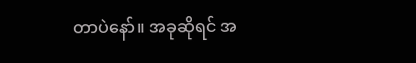တာပဲနော်။ အခုဆိုရင် အ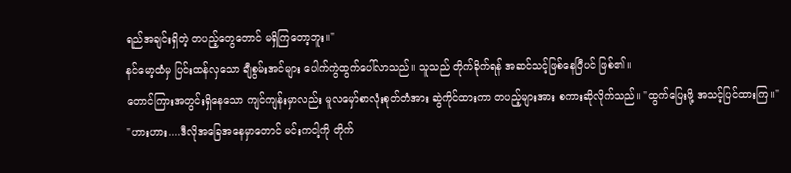ရည်အချင်းရှိတဲ့ တပည့်တွေတောင် မရှိကြတော့ဘူး။"
နင်မော့ထံမှ ပြင်းထန်လှသော ချီစွမ်းအင်များ ပေါက်ကွဲထွက်ပေါ်လာသည်။ သူသည် တိုက်ခိုက်ရန် အဆင်သင့်ဖြစ်နေပြီပင် ဖြစ်၏။
တောင်ကြားအတွင်းရှိနေသော ကျင်ကျန်းမှာလည်း မူလမှော်စာလုံးစုတ်တံအား ဆွဲကိုင်ထားကာ တပည့်များအား စကားဆိုလိုက်သည်။ "ထွက်ပြေးဖို့ အသင့်ပြင်ထားကြ။"
"ဟားဟား....ဒီလိုအခြေအနေမှာတောင် မင်းကငါ့ကို တိုက်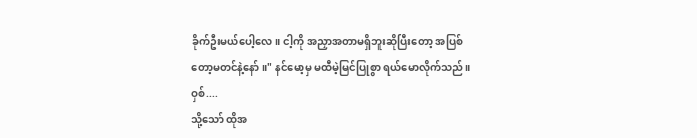ခိုက်ဦးမယ်ပေါ့လေ။ ငါ့ကို အညှာအတာမရှိဘူးဆိုပြီးတော့ အပြစ်တော့မတင်နဲ့နော်။" နင်မော့မှ မထီမဲ့မြင်ပြုစွာ ရယ်မောလိုက်သည်။
ဝှစ်....
သို့သော် ထိုအ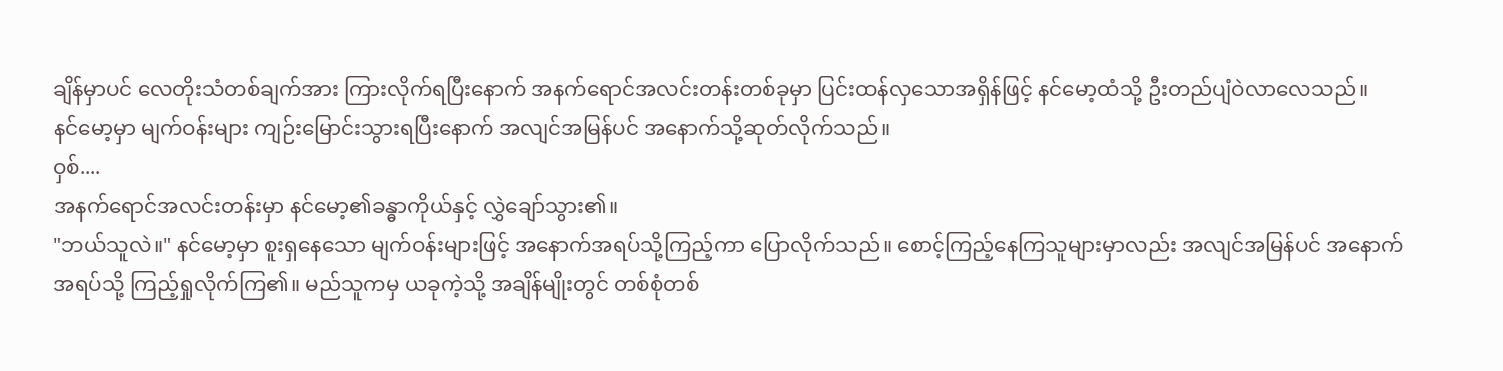ချိန်မှာပင် လေတိုးသံတစ်ချက်အား ကြားလိုက်ရပြီးနောက် အနက်ရောင်အလင်းတန်းတစ်ခုမှာ ပြင်းထန်လှသောအရှိန်ဖြင့် နင်မော့ထံသို့ ဦးတည်ပျံဝဲလာလေသည်။
နင်မော့မှာ မျက်ဝန်းများ ကျဉ်းမြောင်းသွားရပြီးနောက် အလျင်အမြန်ပင် အနောက်သို့ဆုတ်လိုက်သည်။
ဝှစ်....
အနက်ရောင်အလင်းတန်းမှာ နင်မော့၏ခန္ဓာကိုယ်နှင့် လွှဲချော်သွား၏။
"ဘယ်သူလဲ။" နင်မော့မှာ စူးရှနေသော မျက်ဝန်းများဖြင့် အနောက်အရပ်သို့ကြည့်ကာ ပြောလိုက်သည်။ စောင့်ကြည့်နေကြသူများမှာလည်း အလျင်အမြန်ပင် အနောက်အရပ်သို့ ကြည့်ရှုလိုက်ကြ၏။ မည်သူကမှ ယခုကဲ့သို့ အချိန်မျိုးတွင် တစ်စုံတစ်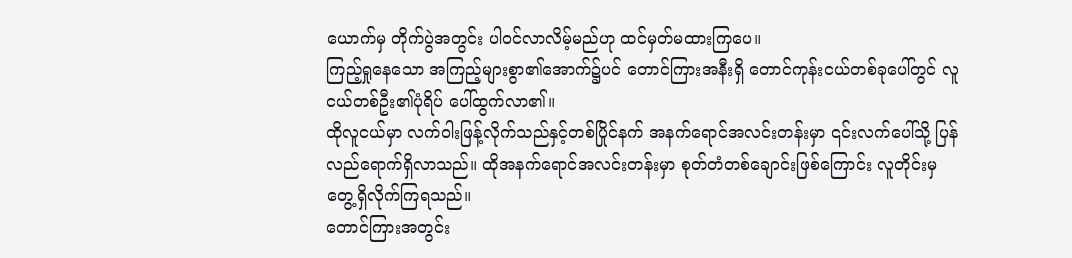ယောက်မှ တိုက်ပွဲအတွင်း ပါဝင်လာလိမ့်မည်ဟု ထင်မှတ်မထားကြပေ။
ကြည့်ရှုနေသော အကြည့်များစွာ၏အောက်၌ပင် တောင်ကြားအနီးရှိ တောင်ကုန်းငယ်တစ်ခုပေါ်တွင် လူငယ်တစ်ဦး၏ပုံရိပ် ပေါ်ထွက်လာ၏။
ထိုလူငယ်မှာ လက်ဝါးဖြန့်လိုက်သည်နှင့်တစ်ပြိုင်နက် အနက်ရောင်အလင်းတန်းမှာ ၎င်းလက်ပေါ်သို့ ပြန်လည်ရောက်ရှိလာသည်။ ထိုအနက်ရောင်အလင်းတန်းမှာ စုတ်တံတစ်ချောင်းဖြစ်ကြောင်း လူတိုင်းမှ တွေ့ရှိလိုက်ကြရသည်။
တောင်ကြားအတွင်း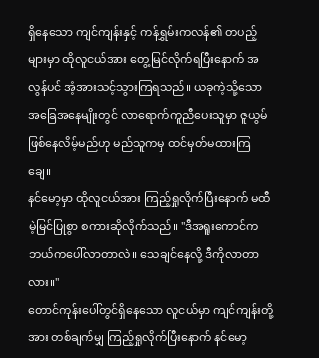ရှိနေသော ကျင်ကျန်းနှင့် ကန်ရွှမ်းကလန်၏ တပည့်များမှာ ထိုလူငယ်အား တွေ့မြင်လိုက်ရပြီးနောက် အလွန်ပင် အံ့အားသင့်သွားကြရသည်။ ယခုကဲ့သို့သော အခြေအနေမျိုးတွင် လာရောက်ကူညီပေးသူမှာ ဇူယွမ်ဖြစ်နေလိမ့်မည်ဟု မည်သူကမှ ထင်မှတ်မထားကြချေ။
နင်မော့မှာ ထိုလူငယ်အား ကြည့်ရှုလိုက်ပြီးနောက် မထီမဲ့မြင်ပြုစွာ စကားဆိုလိုက်သည်။ "ဒီအရူးကောင်က ဘယ်ကပေါ်လာတာလဲ။ သေချင်နေလို့ ဒီကိုလာတာလား။"
တောင်ကုန်းပေါ်တွင်ရှိနေသော လူငယ်မှာ ကျင်ကျန်းတို့အား တစ်ချက်မျှ ကြည့်ရှုလိုက်ပြီးနောက် နင်မော့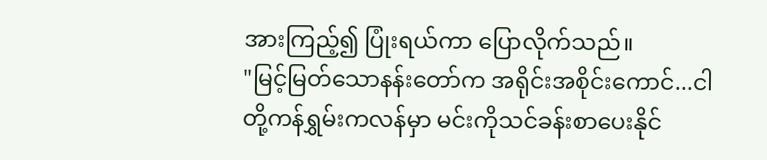အားကြည့်၍ ပြုံးရယ်ကာ ပြောလိုက်သည်။
"မြင့်မြတ်သောနန်းတော်က အရိုင်းအစိုင်းကောင်...ငါတို့ကန်ရွှမ်းကလန်မှာ မင်းကိုသင်ခန်းစာပေးနိုင်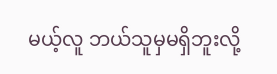မယ့်လူ ဘယ်သူမှမရှိဘူးလို့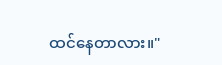ထင်နေတာလား။"